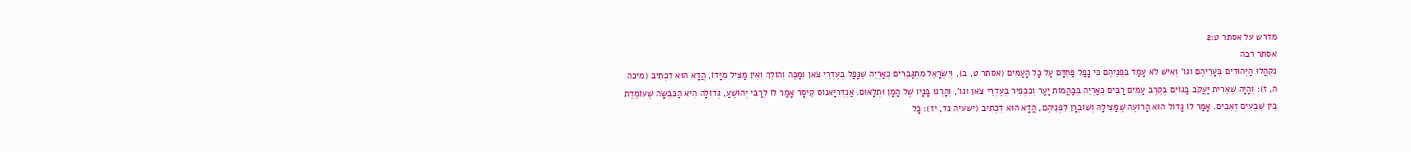מדרש על אסתר ט:2
אסתר רבה
נִקְהֲלוּ הַיְּהוּדִים בְּעָרֵיהֶם וגו' וְאִישׁ לֹא עָמַד בִּפְנֵיהֶם כִּי נָפַל פַּחְדָּם עַל כָּל הָעַמִּים (אסתר ט, ב), וְיִשְׂרָאֵל מִתְגַּבְּרִים כְּאַרְיֵה שֶׁנָּפַל בְּעֶדְרֵי צֹאן וּמַכֶּה וְהוֹלֵךְ וְאֵין מַצִּיל מִיָּדוֹ, הֲדָא הוּא דִכְתִיב (מיכה ה, ז): וְהָיָה שְׁאֵרִית יַעֲקֹב בַּגּוֹיִם בְּקֶרֶב עַמִּים רַבִּים כְּאַרְיֵה בְּבַהֲמוֹת יַעַר וְכִכְפִיר בְּעֶדְרֵי צֹאן וגו', וְהָרְגוּ בָּנָיו שֶׁל הָמָן וּתְלָאוּם. אַנְדְּרִיָּאנוֹס קֵיסָר אָמַר לוֹ לְרַבִּי יְהוֹשֻׁעַ, גְּדוֹלָה הִיא הַכִּבְשָׂה שֶׁעוֹמֶדֶת בֵּין שִׁבְעִים זְאֵבִים. אָמַר לוֹ גָּדוֹל הוּא הָרוֹעֶה שֶׁמַּצִּילָהּ וְשׁוֹבְרָן לִפְנֵיהֶם, הֲדָא הוּא דִכְתִיב (ישעיה נד, יז): כָּל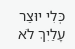כְּלִי יוּצַר עָלַיִךְ לֹא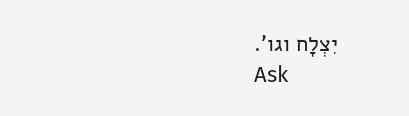יִצְלָח וגו'.
Ask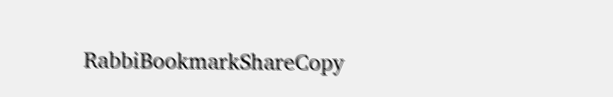RabbiBookmarkShareCopy